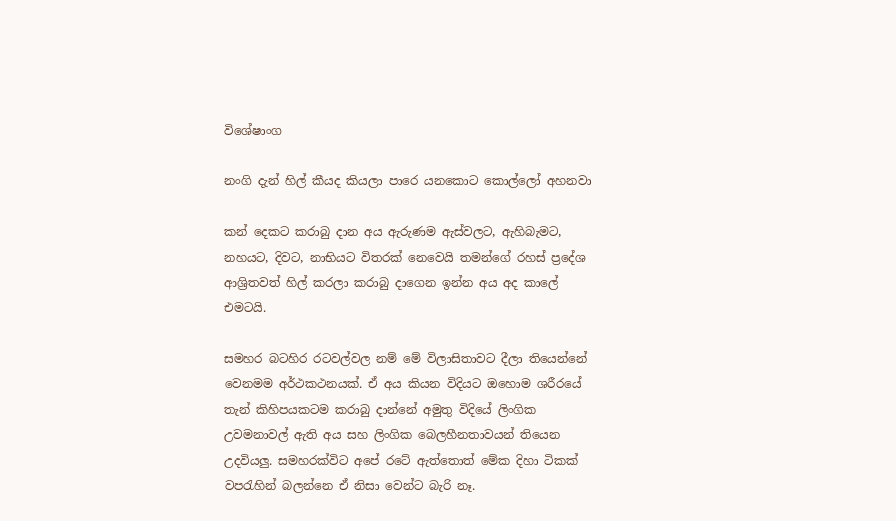විශේෂාංග

නංගි දැන් හිල් කීයද කියලා පාරෙ යනකොට කොල්ලෝ අහනවා

කන් දෙකට කරාබු දාන අය ඇරුණම ඇස්වලට, ඇහිබැමට, නහයට, දිවට, නාභියට විතරක් නෙවෙයි තමන්ගේ රහස් ප්‍රදේශ ආශ්‍රිතවත් හිල් කරලා කරාබු දාගෙන ඉන්න අය අද කාලේ එමටයි.

සමහර බටහිර රටවල්වල නම් මේ විලාසිතාවට දීලා තියෙන්නේ වෙනමම අර්ථකථනයක්. ඒ අය කියන විදියට ඔහොම ශරීරයේ තැන් කිහිපයකටම කරාබු දාන්නේ අමුතු විදියේ ලිංගික උවමනාවල් ඇති අය සහ ලිංගික බෙලහීනතාවයන් තියෙන උදවියලු. සමහරක්විට අපේ රටේ ඇත්තොත් මේක දිහා ටිකක් වපරැහින් බලන්නෙ ඒ නිසා වෙන්ට බැරි නෑ.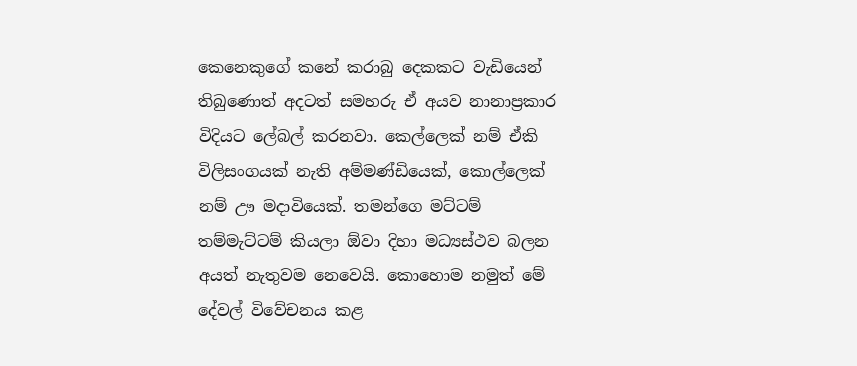කෙනෙකුගේ කනේ කරාබු දෙකකට වැඩියෙන් තිබුණොත් අදටත් සමහරු ඒ අයව නානාප්‍රකාර විදියට ලේබල් කරනවා. කෙල්ලෙක් නම් ඒකි විලිසංගයක් නැති අම්මණ්ඩියෙක්, කොල්ලෙක් නම් ඌ මදාවියෙක්. තමන්ගෙ මට්ටම් තම්මැට්ටම් කියලා ඕවා දිහා මධ්‍යස්ථව බලන අයත් නැතුවම නෙවෙයි. කොහොම නමුත් මේ දේවල් විවේචනය කළ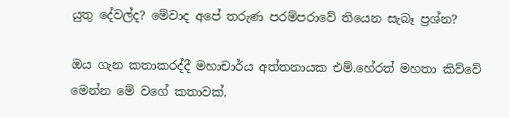යුතු දේවල්ද? මේවාද අපේ තරුණ පරම්පරාවේ තියෙන සැබෑ ප්‍රශ්න?

ඔය ගැන කතාකරද්දී මහාචාර්ය අත්තනායක එම්.හේරත් මහතා කිව්වේ මෙන්න මේ වගේ කතාවක්.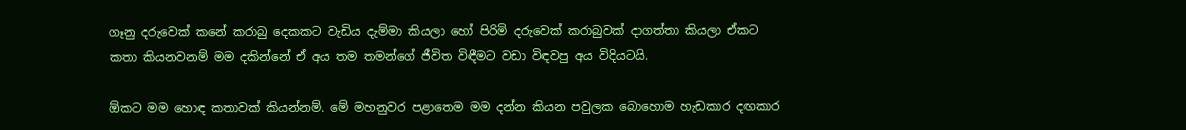ගෑනු දරුවෙක් කනේ කරාබු දෙකකට වැඩිය දැම්මා කියලා හෝ පිරිමි දරුවෙක් කරාබුවක් දාගත්තා කියලා ඒකට කතා කියනවනම් මම දකින්නේ ඒ අය තම තමන්ගේ ජීවිත විඳීමට වඩා විඳවපු අය විදියටයි.

ඕකට මම හොඳ කතාවක් කියන්නම්. මේ මහනුවර පළාතෙම මම දන්න කියන පවුලක බොහොම හැඩකාර දඟකාර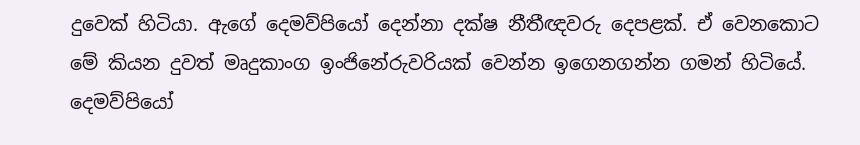දුවෙක් හිටියා. ඇගේ දෙමව්පියෝ දෙන්නා දක්ෂ නීතීඥවරු දෙපළක්. ඒ වෙනකොට මේ කියන දුවත් මෘදුකාංග ඉංජිනේරුවරියක් වෙන්න ඉගෙනගන්න ගමන් හිටියේ. දෙමව්පියෝ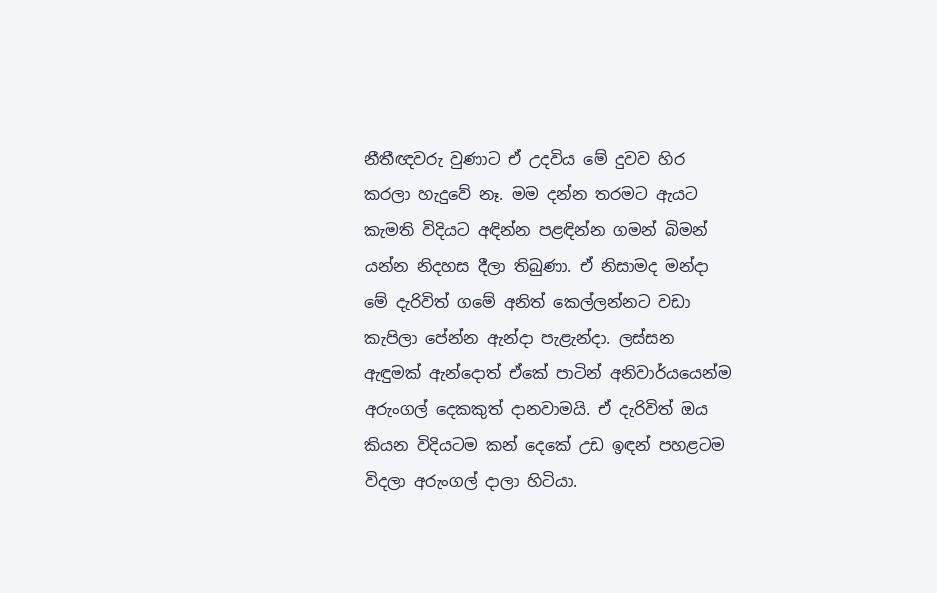නීතීඥවරු වුණාට ඒ උදවිය මේ දුවව හිර කරලා හැදුවේ නෑ. මම දන්න තරමට ඇයට කැමති විදියට අඳින්න පළඳින්න ගමන් බිමන් යන්න නිදහස දීලා තිබුණා. ඒ නිසාමද මන්දා මේ දැරිවිත් ගමේ අනිත් කෙල්ලන්නට වඩා කැපිලා පේන්න ඇන්දා පැළැන්දා. ලස්සන ඇඳුමක් ඇන්දොත් ඒකේ පාටින් අනිවාර්යයෙන්ම අරුංගල් දෙකකුත් දානවාමයි. ඒ දැරිවිත් ඔය කියන විදියටම කන් දෙකේ උඩ ඉඳන් පහළටම විදලා අරුංගල් දාලා හිටියා.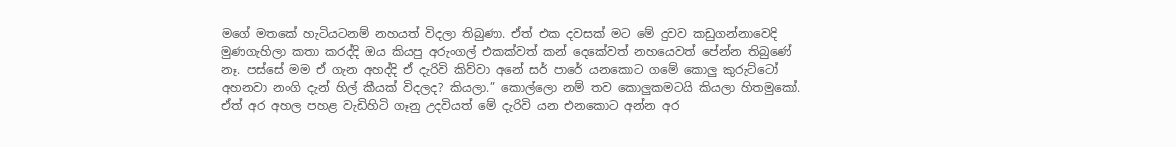මගේ මතකේ හැටියටනම් නහයත් විදලා තිබුණා. ඒත් එක දවසක් මට මේ දුවව කඩුගන්නාවෙදි මුණගැහිලා කතා කරද්දි ඔය කියපු අරුංගල් එකක්වත් කන් දෙකේවත් නහයෙවත් පේන්න තිබුණේ නෑ. පස්සේ මම ඒ ගැන අහද්දි ඒ දැරිවි කිව්වා අනේ සර් පාරේ යනකොට ගමේ කොලු කුරුට්ටෝ අහනවා නංගි දැන් හිල් කීයක් විදලද? කියලා.” කොල්ලො නම් තව කොලුකමටයි කියලා හිතමුකෝ. ඒත් අර අහල පහළ වැඩිහිටි ගෑනු උදවියත් මේ දැරිවි යන එනකොට අන්න අර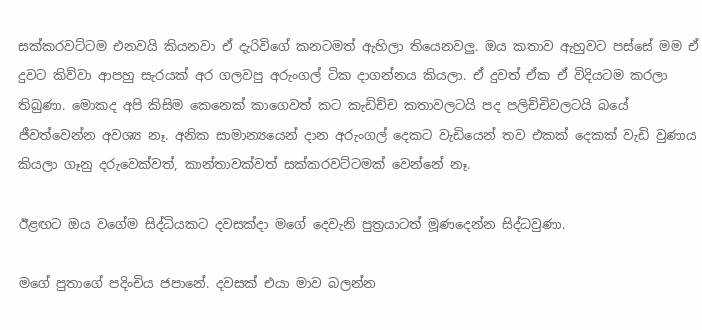සක්කරවට්ටම එනවයි කියනවා ඒ දැරිවිගේ කනටමත් ඇහිලා තියෙනවලු. ඔය කතාව ඇහුවට පස්සේ මම ඒ දුවට කිව්වා ආපහු සැරයක් අර ගලවපු අරුංගල් ටික දාගන්නය කියලා. ඒ දුවත් ඒක ඒ විදියටම කරලා තිබුණා. මොකද අපි කිසිම කෙනෙක් කාගෙවත් කට කැඩිච්ච කතාවලටයි පද පලිච්චිවලටයි බයේ ජීවත්වෙන්න අවශ්‍ය නෑ. අනික සාමාන්‍යයෙන් දාන අරුංගල් දෙකට වැඩියෙන් තව එකක් දෙකක් වැඩි වුණාය කියලා ගෑනු දරුවෙක්වත්, කාන්තාවක්වත් සක්කරවට්ටමක් වෙන්නේ නෑ.

ඊළඟට ඔය වගේම සිද්ධියකට දවසක්දා මගේ දෙවැනි පුත්‍රයාටත් මූණදෙන්න සිද්ධවුණා.

මගේ පුතාගේ පදිංචිය ජපානේ. දවසක් එයා මාව බලන්න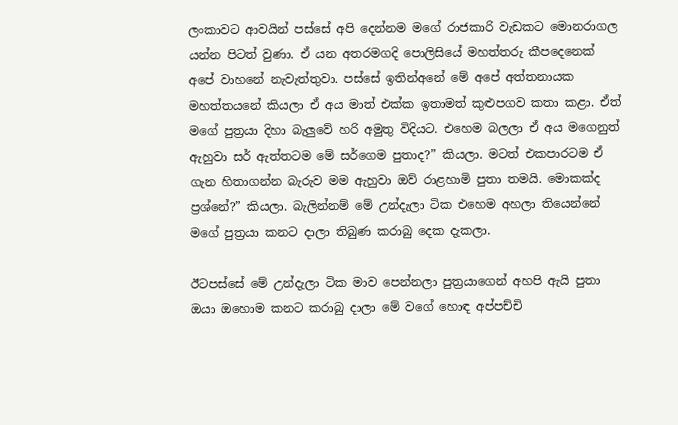ලංකාවට ආවයින් පස්සේ අපි දෙන්නම මගේ රාජකාරි වැඩකට මොනරාගල යන්න පිටත් වුණා. ඒ යන අතරමගදි පොලිසියේ මහත්තරු කීපදෙනෙක් අපේ වාහනේ නැවැත්තුවා. පස්සේ ඉතින්අනේ මේ අපේ අත්තනායක මහත්තයනේ කියලා ඒ අය මාත් එක්ක ඉතාමත් කුළුපගව කතා කළා. ඒත් මගේ පුත්‍රයා දිහා බැලුවේ හරි අමුතු විදියට. එහෙම බලලා ඒ අය මගෙනුත් ඇහුවා සර් ඇත්තටම මේ සර්ගෙම පුතාද?” කියලා. මටත් එකපාරටම ඒ ගැන හිතාගන්න බැරුව මම ඇහුවා ඔව් රාළහාමි පුතා තමයි. මොකක්ද ප්‍රශ්නේ?” කියලා. බැලින්නම් මේ උන්දැලා ටික එහෙම අහලා තියෙන්නේ මගේ පුත්‍රයා කනට දාලා තිබුණ කරාබු දෙක දැකලා.

ඊටපස්සේ මේ උන්දැලා ටික මාව පෙන්නලා පුත්‍රයාගෙන් අහපි ඇයි පුතා ඔයා ඔහොම කනට කරාබු දාලා මේ වගේ හොඳ අප්පච්චි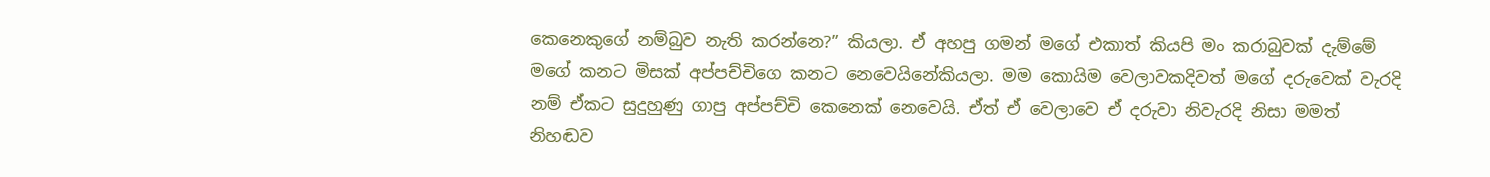කෙනෙකුගේ නම්බුව නැති කරන්නෙ?” කියලා. ඒ අහපු ගමන් මගේ එකාත් කියපි මං කරාබුවක් දැම්මේ මගේ කනට මිසක් අප්පච්චිගෙ කනට නෙවෙයිනේකියලා. මම කොයිම වෙලාවකදිවත් මගේ දරුවෙක් වැරදි නම් ඒකට සුදුහුණු ගාපු අප්පච්චි කෙනෙක් නෙවෙයි. ඒත් ඒ වෙලාවෙ ඒ දරුවා නිවැරදි නිසා මමත් නිහඬව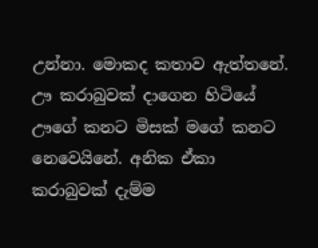උන්නා. මොකද කතාව ඇත්තනේ. ඌ කරාබුවක් දාගෙන හිටියේ ඌගේ කනට මිසක් මගේ කනට නෙවෙයිනේ. අනික ඒකා කරාබුවක් දැම්ම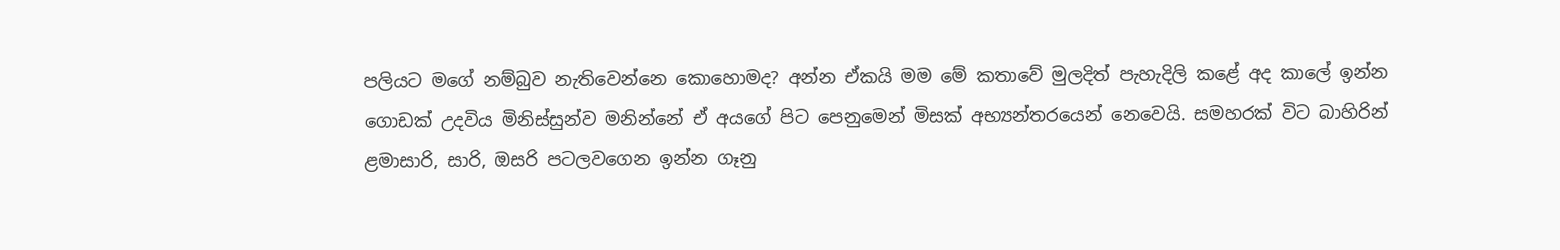පලියට මගේ නම්බුව නැතිවෙන්නෙ කොහොමද? අන්න ඒකයි මම මේ කතාවේ මුලදිත් පැහැදිලි කළේ අද කාලේ ඉන්න ගොඩක් උදවිය මිනිස්සුන්ව මනින්නේ ඒ අයගේ පිට පෙනුමෙන් මිසක් අභ්‍යන්තරයෙන් නෙවෙයි. සමහරක් විට බාහිරින් ළමාසාරි, සාරි, ඔසරි පටලවගෙන ඉන්න ගෑනු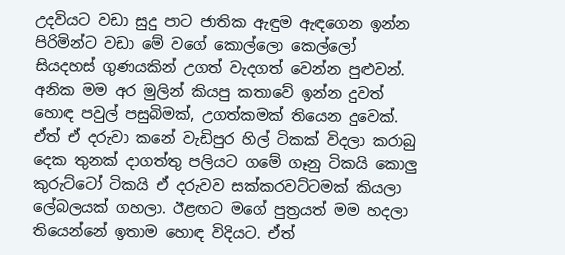උදවියට වඩා සුදු පාට ජාතික ඇඳුම ඇඳගෙන ඉන්න පිරිමින්ට වඩා මේ වගේ කොල්ලො කෙල්ලෝ සියදහස් ගුණයකින් උගත් වැදගත් වෙන්න පුළුවන්. අනික මම අර මුලින් කියපු කතාවේ ඉන්න දුවත් හොඳ පවුල් පසුබිමක්, උගත්කමක් තියෙන දුවෙක්. ඒත් ඒ දරුවා කනේ වැඩිපුර හිල් ටිකක් විදලා කරාබු දෙක තුනක් දාගත්තු පලියට ගමේ ගෑනු ටිකයි කොලු කුරුට්ටෝ ටිකයි ඒ දරුවව සක්කරවට්ටමක් කියලා ලේබලයක් ගහලා. ඊළඟට මගේ පුත්‍රයත් මම හදලා තියෙන්නේ ඉතාම හොඳ විදියට. ඒත්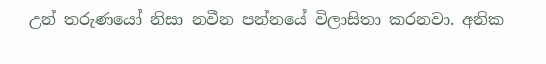උන් තරුණයෝ නිසා නවීන පන්නයේ විලාසිතා කරනවා. අනික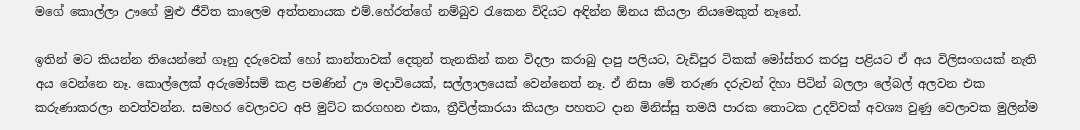මගේ කොල්ලා ඌගේ මුළු ජීවිත කාලෙම අත්තනායක එම්.හේරත්ගේ නම්බුව රැකෙන විදියට අඳින්න ඕනය කියලා නියමෙකුත් නෑනේ.

ඉතින් මට කියන්න තියෙන්නේ ගෑනු දරුවෙක් හෝ කාන්තාවක් දෙතුන් තැනකින් කන විදලා කරාබු දාපු පලියට, වැඩිපුර ටිකක් මෝස්‌තර කරපු පළියට ඒ අය විලිසංගයක් නැති අය වෙන්නෙ නෑ. කොල්ලෙක් අරුමෝසම් කළ පමණින් ඌ මදාවියෙක්, සල්ලාලයෙක් වෙන්නෙත් නෑ. ඒ නිසා මේ තරුණ දරුවන් දිහා පිටින් බලලා ලේබල් අලවන එක කරුණාකරලා නවත්වන්න. සමහර වෙලාවට අපි මුට්ට කරගහන එකා, ත්‍රීවිල්කාරයා කියලා පහතට දාන මිනිස්සු තමයි පාරක තොටක උදව්වක් අවශ්‍ය වුණු වෙලාවක මුලින්ම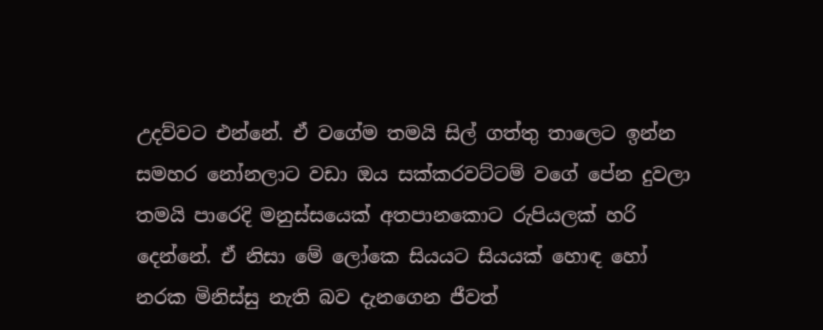උදව්වට එන්නේ. ඒ වගේම තමයි සිල් ගත්තු තාලෙට ඉන්න සමහර නෝනලාට වඩා ඔය සක්කරවට්ටම් වගේ පේන දුවලා තමයි පාරෙදි මනුස්සයෙක් අතපානකොට රුපියලක් හරි දෙන්නේ. ඒ නිසා මේ ලෝකෙ සියයට සියයක් හොඳ හෝ නරක මිනිස්සු නැති බව දැනගෙන ජීවත්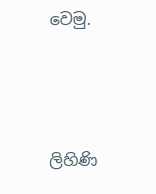වෙමු.



ලිහිණි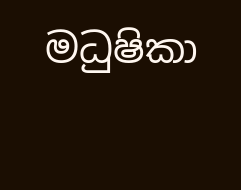මධුෂිකා